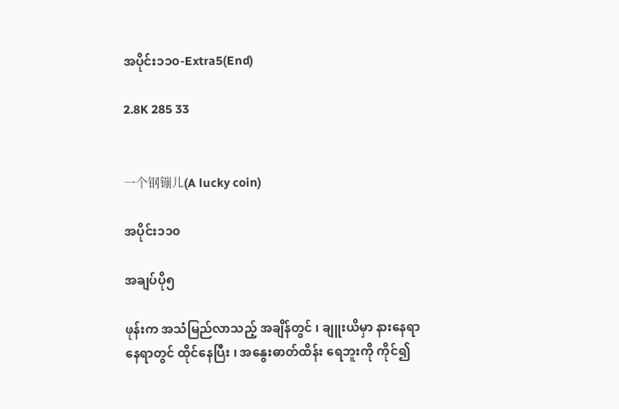အပိုင်း၁၁၀-Extra5(End)

2.8K 285 33


一个钢镚儿(A lucky coin)

အပိုင်း၁၁၀

အချပ်ပို၅

ဖုန်းက အသံမြည်လာသည့် အချိန်တွင် ၊ ချူးယိမှာ နားနေရာ နေရာတွင် ထိုင်နေပြီး ၊ အနွေးဓာတ်ထိန်း ရေဘူးကို ကိုင်၍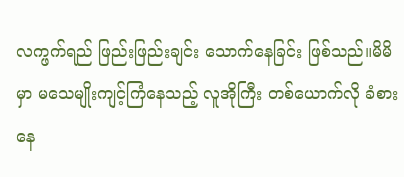လက္ဖက်ရည် ဖြည်းဖြည်းချင်း သောက်နေခြင်း ဖြစ်သည်။မိမိမှာ မသေမျိုးကျင့်ကြံနေသည့် လူအိုကြီး တစ်ယောက်လို ခံစားနေ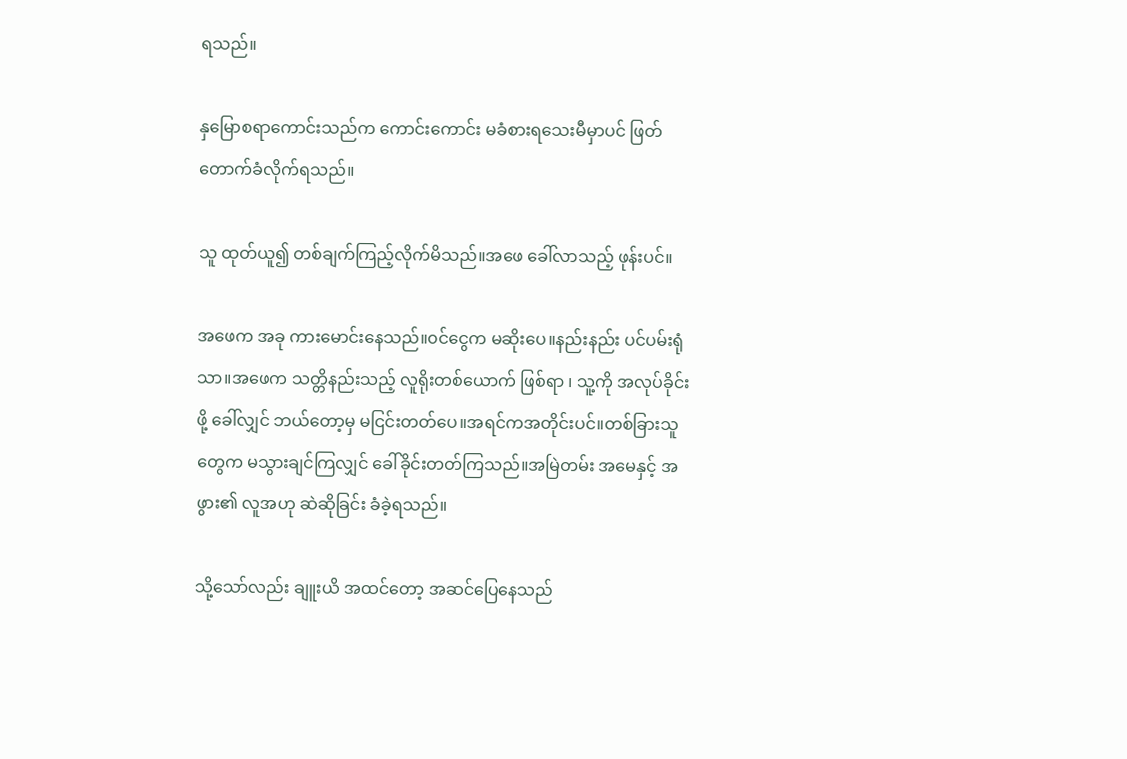ရသည်။

နှမြောစရာကောင်းသည်က ကောင်းကောင်း မခံစားရသေးမီမှာပင် ဖြတ်တောက်ခံလိုက်ရသည်။

သူ ထုတ်ယူ၍ တစ်ချက်ကြည့်လိုက်မိသည်။အဖေ ခေါ်လာသည့် ဖုန်းပင်။

အဖေက အခု ကားမောင်းနေသည်။၀င်ငွေက မဆိုးပေ။နည်းနည်း ပင်ပမ်းရုံသာ။အဖေက သတ္တိနည်းသည့် လူရိုးတစ်ယောက် ဖြစ်ရာ ၊ သူ့ကို အလုပ်ခိုင်းဖို့ ခေါ်လျှင် ဘယ်တော့မှ မငြင်းတတ်ပေ။အရင်ကအတိုင်းပင်။တစ်ခြားသူတွေက မသွားချင်ကြလျှင် ခေါ်ခိုင်းတတ်ကြသည်။အမြဲတမ်း အမေနှင့် အဖွား၏ လူအဟု ဆဲဆိုခြင်း ခံခဲ့ရသည်။

သို့သော်လည်း ချူးယိ အထင်တော့ အဆင်ပြေနေသည်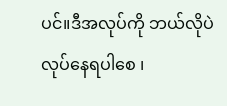ပင်။ဒီအလုပ်ကို ဘယ်လိုပဲ လုပ်နေရပါစေ ၊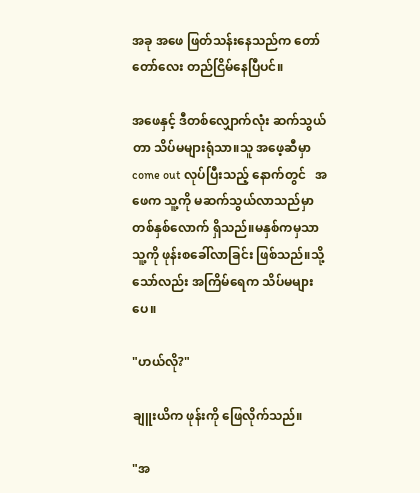အခု အဖေ ဖြတ်သန်းနေသည်က တော်တော်လေး တည်ငြိမ်နေပြီပင်။

အဖေနှင့် ဒီတစ်လျှောက်လုံး ဆက်သွယ်တာ သိပ်မများရုံသာ။သူ အဖေ့ဆီမှာ come out လုပ်ပြီးသည့် နောက်တွင်   အဖေက သူ့ကို မဆက်သွယ်လာသည်မှာ တစ်နှစ်လောက် ရှိသည်။မနှစ်ကမှသာ သူ့ကို ဖုန်းစခေါ်လာခြင်း ဖြစ်သည်။သို့သော်လည်း အကြိမ်ရေက သိပ်မများပေ။

"ဟယ်လို?"

ချူးယိက ဖုန်းကို ဖြေလိုက်သည်။

"အ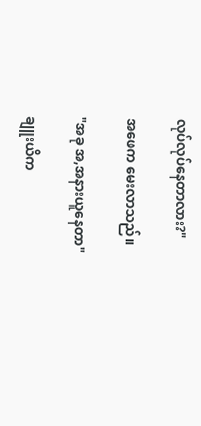လုပ်လုပ်နေတာလား?"

အဖေက မေးလာသည်။

"အခု အ,အနားယူနေတာ"

ချူးယိက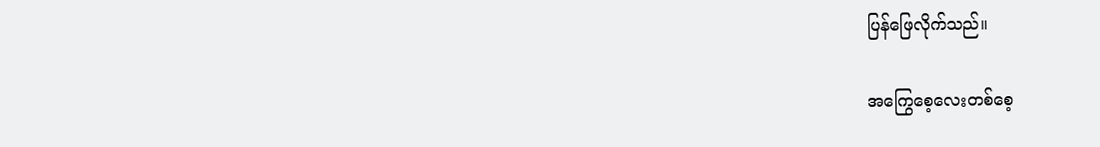ပြန်ဖြေလိုက်သည်။

အကြွေစေ့လေးတစ်စေ့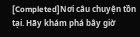[Completed]Nơi câu chuyện tồn tại. Hãy khám phá bây giờ